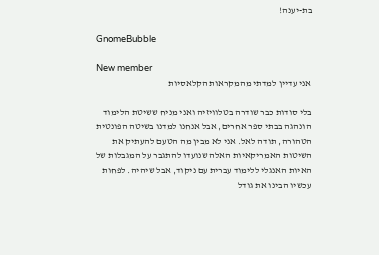בת-יענה!

GnomeBubble

New member
אני עדיין למדתי מהמקראות הקלאסיות

בלי סודות כבר שודרה בטלוויזיה ואני מניח ששיטת הלימוד הונהגה בבתי ספר אחרים, אבל אנחנו למדנו בשיטה הפונטית הטהורה, תודה לאל. אני לא מבין מה הטעם להעתיק את השיטות האמריקאיות האלה שנועדו להתגבר על המגבלות של האיות האנגלי ללימוד עברית עם ניקוד, אבל שיהיה. לפחות עכשיו הבינו את גודל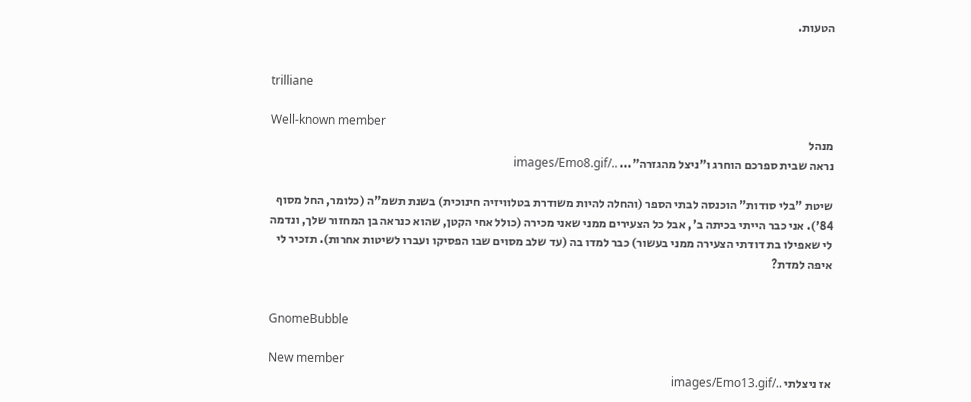הטעות.


trilliane

Well-known member
מנהל
נראה שבית ספרכם הוחרג ו"ניצל מהגזרה"... ../images/Emo8.gif

שיטת "בלי סודות" הוכנסה לבתי הספר (והחלה להיות משודרת בטלוויזיה חינוכית) בשנת תשמ"ה (כלומר, החל מסוף 84'). אני כבר הייתי בכיתה ב', אבל כל הצעירים ממני שאני מכירה (כולל אחי הקטן, שהוא כנראה בן המחזור שלך, ונדמה לי שאפילו בת דודתי הצעירה ממני בעשור) כבר למדו בה (עד שלב מסוים שבו הפסיקו ועברו לשיטות אחרות). תזכיר לי איפה למדת?


GnomeBubble

New member
אז ניצלתי ../images/Emo13.gif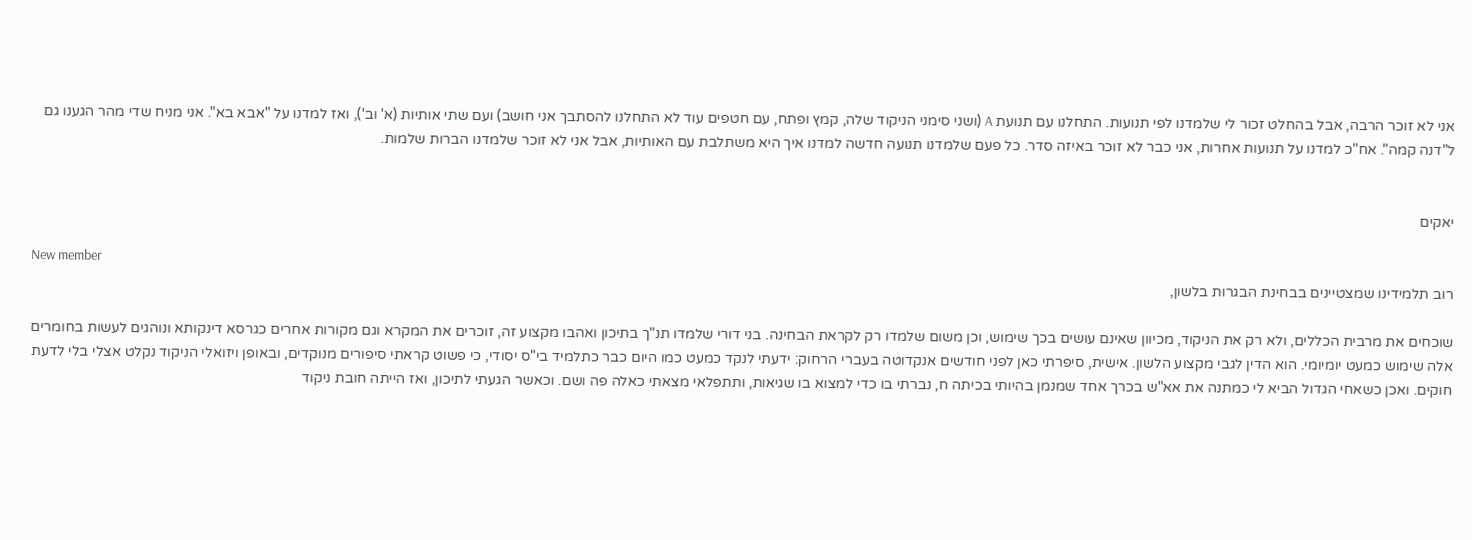אני לא זוכר הרבה, אבל בהחלט זכור לי שלמדנו לפי תנועות. התחלנו עם תנועת A (ושני סימני הניקוד שלה, קמץ ופתח, עם חטפים עוד לא התחלנו להסתבך אני חושב) ועם שתי אותיות (א' וב'), ואז למדנו על "אבא בא". אני מניח שדי מהר הגענו גם ל"דנה קמה". אח"כ למדנו על תנועות אחרות, אני כבר לא זוכר באיזה סדר. כל פעם שלמדנו תנועה חדשה למדנו איך היא משתלבת עם האותיות, אבל אני לא זוכר שלמדנו הברות שלמות.


יאקים

New member
רוב תלמידינו שמצטיינים בבחינת הבגרות בלשון,

שוכחים את מרבית הכללים, ולא רק את הניקוד, מכיוון שאינם עושים בכך שימוש, וכן משום שלמדו רק לקראת הבחינה. בני דורי שלמדו תנ"ך בתיכון ואהבו מקצוע זה, זוכרים את המקרא וגם מקורות אחרים כגרסא דינקותא ונוהגים לעשות בחומרים אלה שימוש כמעט יומיומי. הוא הדין לגבי מקצוע הלשון. אישית, סיפרתי כאן לפני חודשים אנקדוטה בעברי הרחוק: ידעתי לנקד כמעט כמו היום כבר כתלמיד בי"ס יסודי, כי פשוט קראתי סיפורים מנוקדים, ובאופן ויזואלי הניקוד נקלט אצלי בלי לדעת חוקים. ואכן כשאחי הגדול הביא לי כמתנה את אא"ש בכרך אחד שמנמן בהיותי בכיתה ח, נברתי בו כדי למצוא בו שגיאות, ותתפלאי מצאתי כאלה פה ושם. וכאשר הגעתי לתיכון, ואז הייתה חובת ניקוד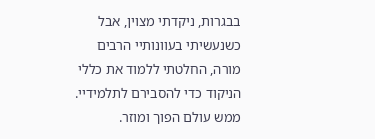בבגרות, ניקדתי מצוין, אבל כשנעשיתי בעוונותיי הרבים מורה, החלטתי ללמוד את כללי הניקוד כדי להסבירם לתלמידיי. ממש עולם הפוך ומוזר.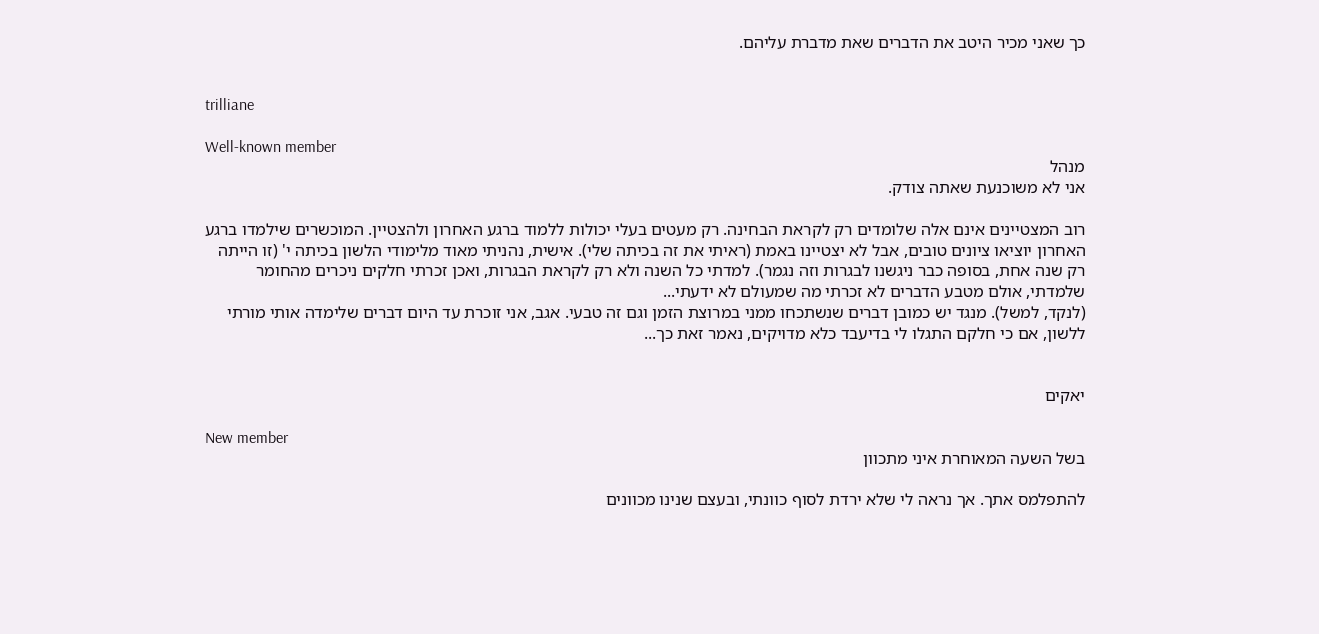כך שאני מכיר היטב את הדברים שאת מדברת עליהם.


trilliane

Well-known member
מנהל
אני לא משוכנעת שאתה צודק.

רוב המצטיינים אינם אלה שלומדים רק לקראת הבחינה. רק מעטים בעלי יכולות ללמוד ברגע האחרון ולהצטיין. המוכשרים שילמדו ברגע האחרון יוציאו ציונים טובים, אבל לא יצטיינו באמת (ראיתי את זה בכיתה שלי). אישית, נהניתי מאוד מלימודי הלשון בכיתה י' (זו הייתה רק שנה אחת, בסופה כבר ניגשנו לבגרות וזה נגמר). למדתי כל השנה ולא רק לקראת הבגרות, ואכן זכרתי חלקים ניכרים מהחומר שלמדתי, אולם מטבע הדברים לא זכרתי מה שמעולם לא ידעתי...
(לנקד, למשל). מנגד יש כמובן דברים שנשתכחו ממני במרוצת הזמן וגם זה טבעי. אגב, אני זוכרת עד היום דברים שלימדה אותי מורתי ללשון, אם כי חלקם התגלו לי בדיעבד כלא מדויקים, נאמר זאת כך...


יאקים

New member
בשל השעה המאוחרת איני מתכוון

להתפלמס אתך. אך נראה לי שלא ירדת לסוף כוונתי, ובעצם שנינו מכוונים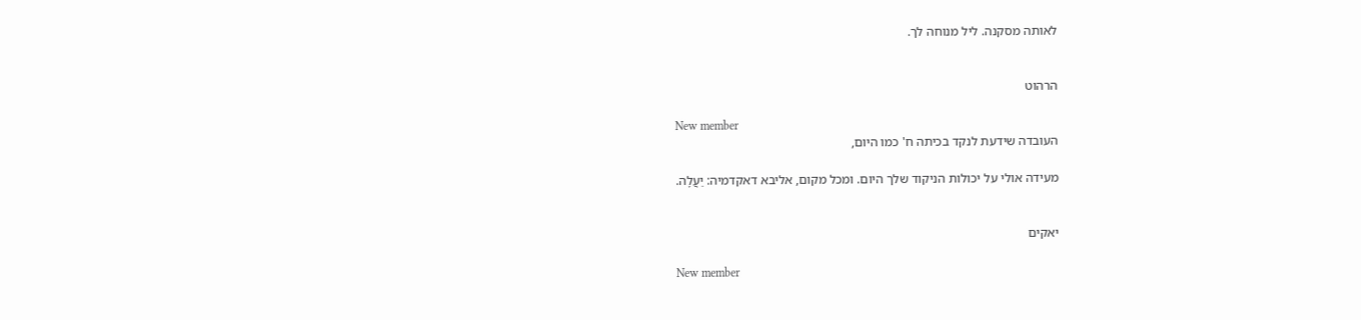לאותה מסקנה. ליל מנוחה לך.


הרהוט

New member
העובדה שידעת לנקד בכיתה ח' כמו היום,

מעידה אולי על יכולות הניקוד שלך היום. ומכל מקום, אליבא דאקדמיה: יַעֲלָה.


יאקים

New member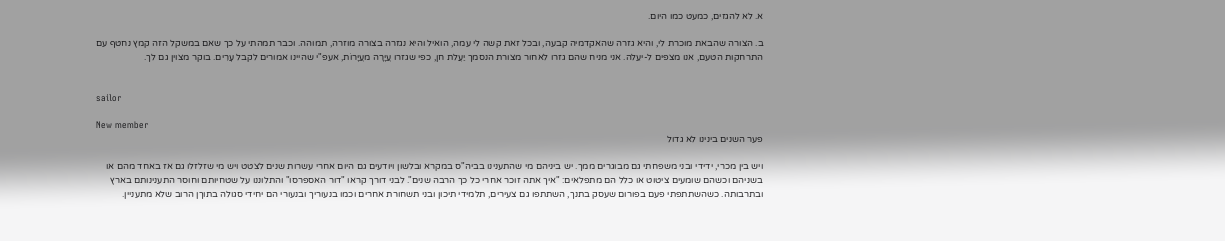א. לא להגזים, כמעט כמו היום.

ב. הצורה שהבאת מוכרת לי, והיא גזרה שהאקדמיה קבעה, ובכל זאת קשה לי עמה, הואיל והיא נגזרה בצורה מוזרה, תמוהה. וכבר תמהתי על כך שאם במשקל הזה קמץ נחטף עם התרחקות הטעם, אנו מצפים ל-יעֵלה. אני מניח שהם גזרו לאחור מצורת הנסמך יַעֲלת חן, כפי שגזרו עֲיָרָה מעֲיָרוֹת, אעפ"י שהיינו אמורים לקבל עָרִים. בוקר מצוין גם לך.


sailor

New member
פער השנים בינינו לא גדול

ויש בין מכרי, ידידי ובני משפחתי גם מבוגרים ממך. יש ביניהם מי שהתענינו בביה"ס במקרא ובלשון ויודעים גם היום אחרי עשרות שנים לצטט ויש מי שזלזלו גם אז באחד מהם או בשניהם וכשהם שומעים ציטוט או כלל הם מתפלאים: "איך אתה זוכר אחרי כל כך הרבה שנים". לבני דורך קראו "דור האספרסו" והתלוננו על שטחיותם וחוסר התענינותם בארץ ובתרבותה. כשהשתתפתי פעם בפורום שעסק בתנך, השתתפו גם צעירים, תלמידי תיכון ובני תשחורת אחרים וכמו בנעוריך ובנעורי הם יחידי סגולה בתוךן הרוב שלא מתעניין.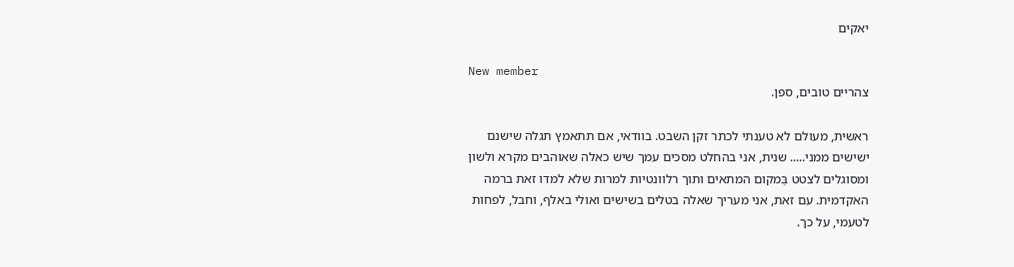יאקים

New member
צהריים טובים, ספן.

ראשית, מעולם לא טענתי לכתר זקן השבט. בוודאי, אם תתאמץ תגלה שישנם ישישים ממני..... שנית, אני בהחלט מסכים עמך שיש כאלה שאוהבים מקרא ולשון ומסוגלים לצטט בַּמקום המתאים ותוך רלוונטיות למרות שלא למדו זאת ברמה האקדמית. עם זאת, אני מעריך שאלה בטלים בשישים ואולי באלף, וחבל, לפחות לטעמי, על כך.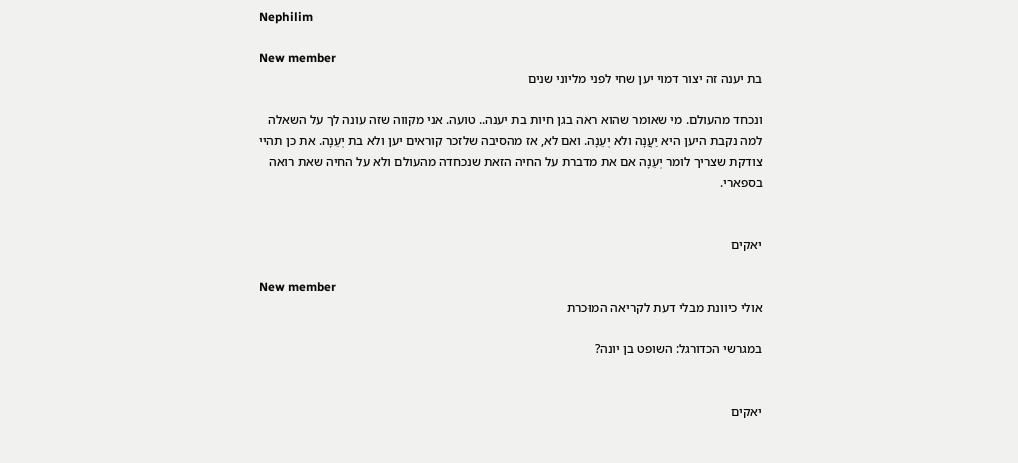Nephilim

New member
בת יענה זה יצור דמוי יען שחי לפני מליוני שנים

ונכחד מהעולם. מי שאומר שהוא ראה בגן חיות בת יענה.. טועה. אני מקווה שזה עונה לך על השאלה למה נקבת היען היא יַעֲנָה ולא יְעֵנָה. ואם לא, אז מהסיבה שלזכר קוראים יען ולא בת יְעֵנָה. את כן תהיי צודקת שצריך לומר יְעֵנָה אם את מדברת על החיה הזאת שנכחדה מהעולם ולא על החיה שאת רואה בספארי.


יאקים

New member
אולי כיוונת מבלי דעת לקריאה המוּכרת

במגרשי הכדורגל: השופט בן יונה?


יאקים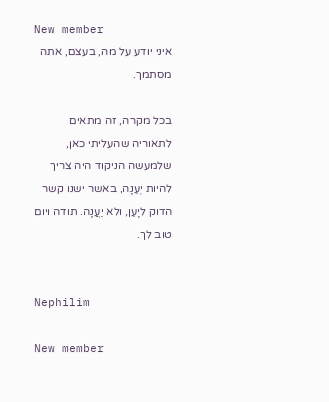New member
איני יודע על מה, בעצם, אתה מסתמך.

בכל מקרה, זה מתאים לתאוריה שהעליתי כאן, שלמעשה הניקוד היה צריך להיות יְעֵנָה, באשר ישנו קשר הדוק ליָעֵן, ולא יַעֲנָה. תודה ויום טוב לך.


Nephilim

New member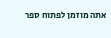אתה מוזמן לפתוח ספר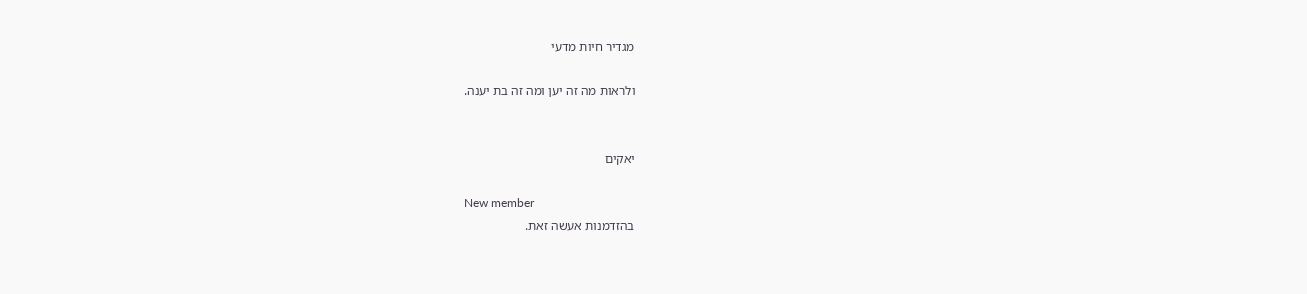מגדיר חיות מדעי

ולראות מה זה יען ומה זה בת יענה.


יאקים

New member
בהזדמנות אעשה זאת.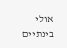אולי בינתיים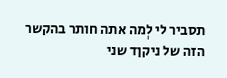תסביר לי לְמה אתה חותר בהקשר הזה של ניקןד שני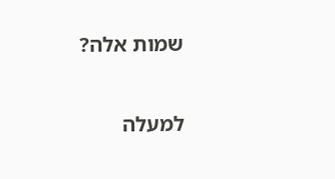שמות אלה?

למעלה